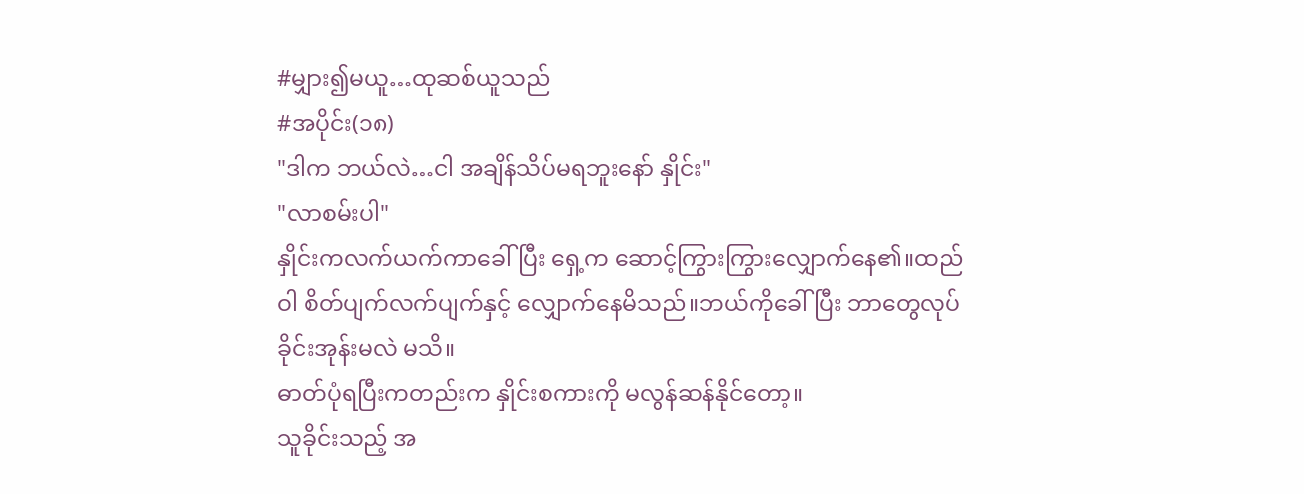#မျှား၍မယူ…ထုဆစ်ယူသည်
#အပိုင်း(၁၈)
"ဒါက ဘယ်လဲ…ငါ အချိန်သိပ်မရဘူးနော် နှိုင်း"
"လာစမ်းပါ"
နှိုင်းကလက်ယက်ကာခေါ်ပြီး ရှေ့က ဆောင့်ကြွားကြွားလျှောက်နေ၏။ထည်ဝါ စိတ်ပျက်လက်ပျက်နှင့် လျှောက်နေမိသည်။ဘယ်ကိုခေါ်ပြီး ဘာတွေလုပ်ခိုင်းအုန်းမလဲ မသိ။
ဓာတ်ပုံရပြီးကတည်းက နှိုင်းစကားကို မလွန်ဆန်နိုင်တော့။
သူခိုင်းသည့် အ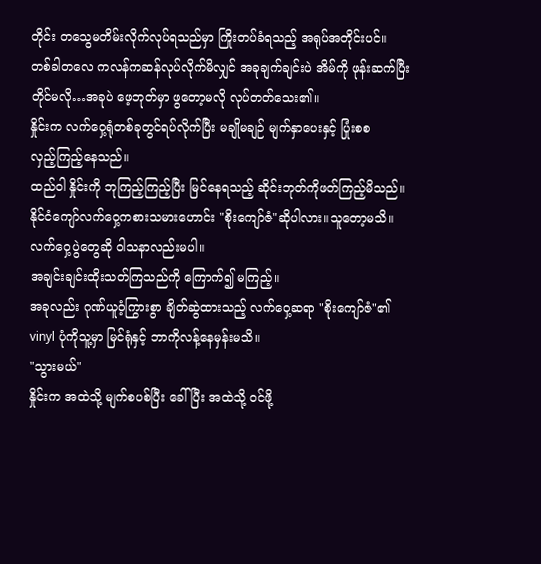တိုင်း တသွေမတိမ်းလိုက်လုပ်ရသည်မှာ ကြိုးတပ်ခံရသည့် အရုပ်အတိုင်းပင်။
တစ်ခါတလေ ကလန်ကဆန်လုပ်လိုက်မိလျှင် အခုချက်ချင်းပဲ အိမ်ကို ဖုန်းဆက်ပြီး တိုင်မလို…အခုပဲ ဖေ့ဘုတ်မှာ ဖွတော့မလို လုပ်တတ်သေး၏။
နှိုင်းက လက်ဝှေ့ရုံတစ်ခုတွင်ရပ်လိုက်ပြီး မချိုမချဉ် မျက်နှာပေးနှင့် ပြုံးစစ
လှည့်ကြည့်နေသည်။
ထည်ဝါ နှိုင်းကို ဘုကြည့်ကြည့်ပြီး မြင်နေရသည့် ဆိုင်းဘုတ်ကိုဖတ်ကြည့်မိသည်။
နိုင်ငံကျော်လက်ဝှေ့ကစားသမားဟောင်း "စိုးကျော်ဇံ"ဆိုပါလား။သူတော့မသိ။လက်ဝှေ့ပွဲတွေဆို ဝါသနာလည်းမပါ။
အချင်းချင်းထိုးသတ်ကြသည်ကို ကြောက်၍ မကြည့်။
အခုလည်း ဂုဏ်ယူဝံ့ကြွားစွာ ချိတ်ဆွဲထားသည့် လက်ဝှေ့ဆရာ "စိုးကျော်ဇံ"၏ vinyl ပုံကိုသူ့မှာ မြင်ရုံနှင့် ဘာကိုလန့်နေမှန်းမသိ။
"သွားမယ်"
နှိုင်းက အထဲသို့ မျက်စပစ်ပြီး ခေါ်ပြီး အထဲသို့ ဝင်ဖို့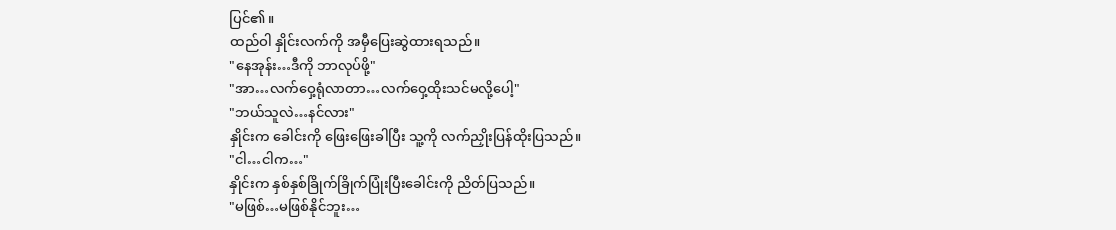ပြင်၏။
ထည်ဝါ နှိုင်းလက်ကို အမှီပြေးဆွဲထားရသည်။
"နေအုန်း…ဒီကို ဘာလုပ်ဖို့"
"အာ…လက်ဝှေ့ရုံလာတာ…လက်ဝှေ့ထိုးသင်မလို့ပေါ့"
"ဘယ်သူလဲ…နင်လား"
နှိုင်းက ခေါင်းကို ဖြေးဖြေးခါပြီး သူ့ကို လက်ညှိုးပြန်ထိုးပြသည်။
"ငါ…ငါက…"
နှိုင်းက နှစ်နှစ်ခြိုက်ခြိုက်ပြုံးပြီးခေါင်းကို ညိတ်ပြသည်။
"မဖြစ်…မဖြစ်နိုင်ဘူး…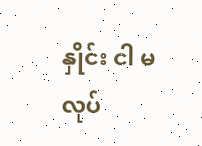နှိုင်း ငါ မလုပ်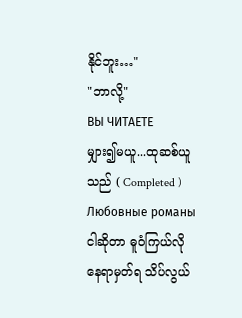နိုင်ဘူး…"
"ဘာလို့"
ВЫ ЧИТАЕТЕ
မျှား၍မယူ...ထုဆစ်ယူသည် ( Completed )
Любовные романыငါဆိုတာ ဓူဝံကြယ်လို နေရာမှတ်ရ သိပ်လွယ်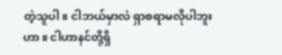တဲ့သူပါ။ ငါဘယ်မှာလဲ ရှာစရာမလိုပါဘူးဟာ။ ငါဟာနင်တို့ရှိ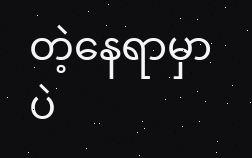တဲ့နေရာမှာပဲ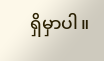ရှိမှာပါ။